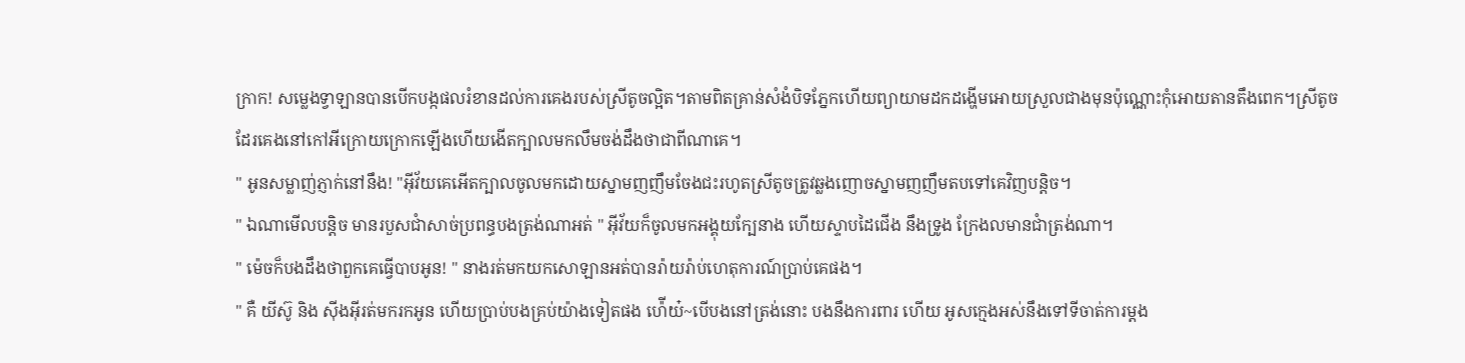ក្រាក! សម្លេងទ្វាឡានបានបើកបង្កផលរំខានដល់ការគេងរបស់ស្រីតូចល្អិត។តាមពិតគ្រាន់សំងំបិទភ្នែកហើយព្យាយាមដកដង្ហើមអោយស្រួលជាងមុនប៉ុណ្ណោះកុំអោយតានតឹងពេក។ស្រីតូចដែរគេងនៅកៅអីក្រោយក្រោកឡើងហើយងើតក្បាលមកលឹមចង់ដឹងថាជាពីណាគេ។
" អូនសម្លាញ់ភ្ញាក់នៅនឹង! "អុីវ័យគេអើតក្បាលចូលមកដោយស្នាមញញឹមចែងជះរហូតស្រីតូចត្រូវឆ្លងញោចស្នាមញញឹមតបទៅគេវិញបន្តិច។
" ឯណាមើលបន្តិច មានរបួសជាំសាច់ប្រពន្ធបងត្រង់ណាអត់ " អុីវ័យក៏ចូលមកអង្គុយក្បែនាង ហើយស្ទាបដៃជើង នឹងទ្រូង ក្រែងលមានជាំត្រង់ណា។
" ម៉េចក៏បងដឹងថាពួកគេធ្វើបាបអូន! " នាងរត់មកយកសោឡានអត់បានរ៉ាយរ៉ាប់ហេតុការណ៍ប្រាប់គេផង។
" គឺ យីស៊ូ និង សុីងអុីរត់មករកអូន ហើយប្រាប់បងគ្រប់យ៉ាងទៀតផង ហ៉ើយ៎~បើបងនៅត្រង់នោះ បងនឹងការពារ ហើយ អូសក្មេងអស់នឹងទៅទីចាត់ការម្តង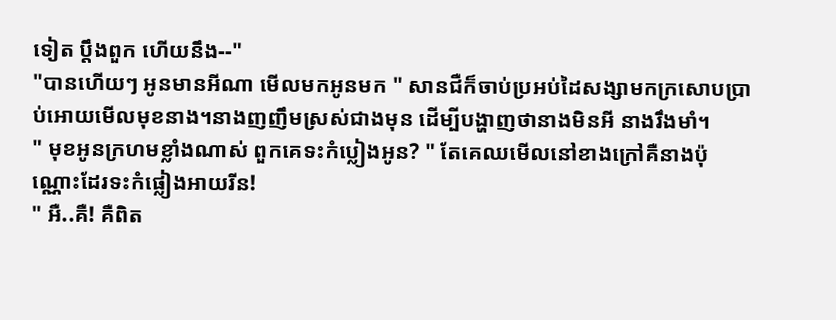ទៀត ប្តឹងពួក ហើយនឹង--"
"បានហើយៗ អូនមានអីណា មើលមកអូនមក " សានជឺក៏ចាប់ប្រអប់ដៃសង្សាមកក្រសោបប្រាប់អោយមើលមុខនាង។នាងញញឹមស្រស់ជាងមុន ដើម្បីបង្ហាញថានាងមិនអី នាងរឹងមាំ។
" មុខអូនក្រហមខ្លាំងណាស់ ពួកគេទះកំប្លៀងអូន? " តែគេឈមើលនៅខាងក្រៅគឺនាងប៉ុណ្ណោះដែរទះកំផ្លៀងអាយរីន!
" អឺ..គឺ! គឺពិត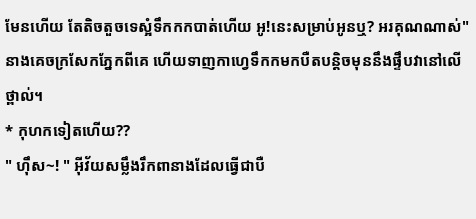មែនហើយ តែតិចតួចទេស្អំទឹកកកបាត់ហើយ អូ!នេះសម្រាប់អូនឬ? អរគុណណាស់"នាងគេចក្រសែកភ្នែកពីគេ ហើយទាញកាហ្វេទឹកកមកបឺតបន្តិចមុននឹងផ្ទឹបវានៅលើថ្ពាល់។
* កុហកទៀតហើយ??
" ហុឹស~! " អុីវ័យសម្លឹងរឹកពានាងដែលធ្វើជាបឺ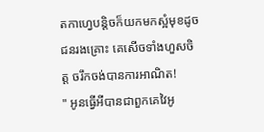តកាហ្វេបន្តិចក៏យកមកស្អំមុខដូចជនរងគ្រោះ គេសើចទាំងហួសចិត្ត ចរឹកចង់បានការអាណិត!
" អូនធ្វើអីបានជាពួកគេវៃអូ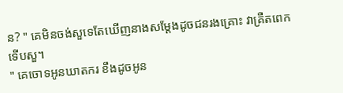ន? " គេមិនចង់សួទេតែឃើញនាងសម្តែងដូចជនរងគ្រោះ វាគ្រឺតពេកទើបសួ។
" គេចោទអូនឃាតករ ខឹងដូចអូន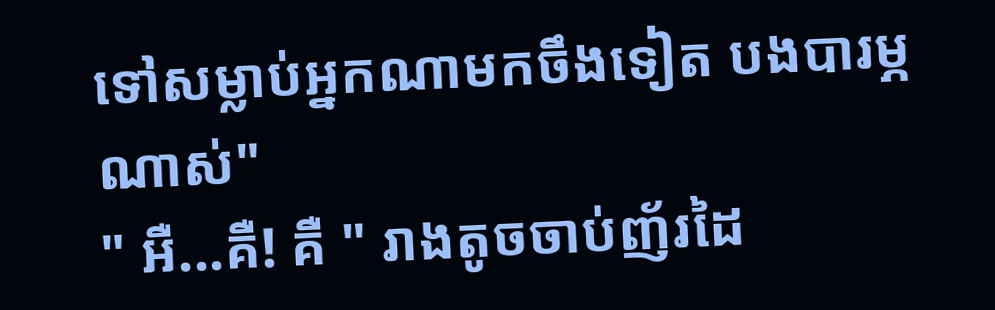ទៅសម្លាប់អ្នកណាមកចឹងទៀត បងបារម្ភណាស់"
" អឺ...គឺ! គឺ " រាងតូចចាប់ញ័រដៃ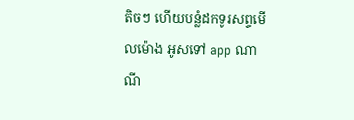តិចៗ ហើយបន្លំដកទូរសព្ទមើលម៉ោង អូសទៅ app ណាណី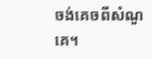ចង់គេចពីសំណួគេ។